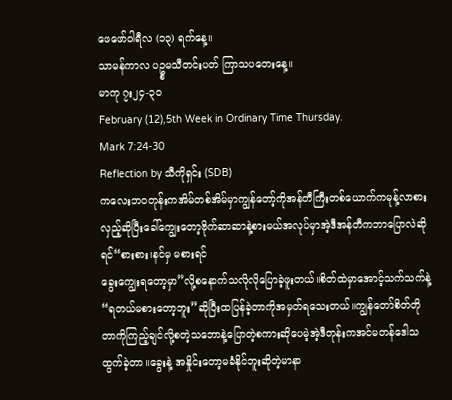ဖေဖော်ဝါရီလ (၁၃) ရက်နေ့။
သာမန်ကာလ ပဥ္စမသီတင်းပတ် ကြာသပတေးနေ့။
မာကု ၇း၂၄-၃၀
February (12),5th Week in Ordinary Time Thursday.
Mark 7:24-30
Reflection by သီကိုရှင်း (SDB)
ကလေးဘဝတုန်းကအိမ်တစ်အိမ်မှာကျွန်တော့်ကိုအန်တီကြီးတစ်ယောက်ကမုန့်လာစားလှည့်ဆိုပြီးခေါ်ကျွေးတော့ဗိုက်ဆာဆာနဲ့စားမယ်အလုပ်မှာအဲ့ဒီအန်တီကဘာပြောလဲဆိုရင်“စားစား၊နင်မှ မစားရင်
ခွေးကျွေးရတော့မှာ”လို့စနောက်သလိုလိုပြောခဲ့ဖူးတယ်။စိတ်ထဲမှာအောင့်သက်သက်နဲ့“ရတယ်မစားတော့ဘူး”ဆိုပြီးထပြန်ခဲ့တာကိုအမှတ်ရသေးတယ်။ကျွန်တော်စိတ်တိုတာကိုကြည့်ချင်လို့စတဲ့သဘောနဲ့ပြောတဲ့စကားဆိုပေမဲ့အဲ့ဒီတုန်းကအင်မတန်ဒေါသထွက်ခဲ့တာ။ခွေးနဲ့ အနှိုင်းတော့မခံနိုင်ဘူးဆိုတဲ့မာနာ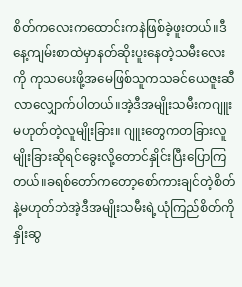စိတ်ကလေးကထောင်းကနဲဖြစ်ခဲ့ဖူးတယ်။ဒီနေ့ကျမ်းစာထဲမှာနတ်ဆိုးပူးနေတဲ့သမီးလေးကို ကုသပေးဖို့အမေဖြစ်သူကသခင်ယေဇူးဆီလာလျှောက်ပါတယ်။အဲ့ဒီအမျိုးသမီးကဂျူးမဟုတ်တဲ့လူမျိုးခြား။ ဂျူးတွေကတခြားလူမျိုးခြားဆိုရင်ခွေးလို့တောင်နှိုင်းပြီးပြောကြတယ်။ခရစ်တော်ကတော့စော်ကားချင်တဲ့စိတ်နဲ့မဟုတ်ဘဲအဲ့ဒီအမျိုးသမီးရဲ့ယုံကြည်စိတ်ကိုနှိုးဆွ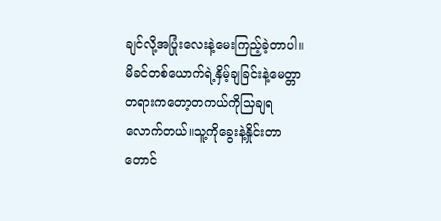ချင်လို့အပြုံးလေးနဲ့မေးကြည့်ခဲ့တာပါ။မိခင်တစ်ယောက်ရဲ့နှိမ့်ချခြင်းနဲ့မေတ္တာတရားကတော့တကယ်ကိုသြချရလောက်တယ်။သူ့ကိုခွေးနဲ့နှိုင်းတာတောင်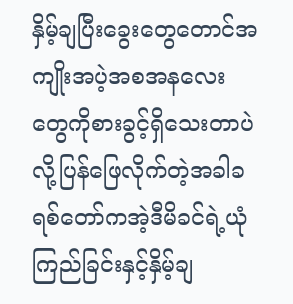နှိမ့်ချပြီးခွေးတွေတောင်အကျိုးအပဲ့အစအနလေးတွေကိုစားခွင့်ရှိသေးတာပဲလို့ပြန်ဖြေလိုက်တဲ့အခါခရစ်တော်ကအဲ့ဒီမိခင်ရဲ့ယုံကြည်ခြင်းနှင့်နှိမ့်ချ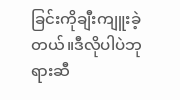ခြင်းကိုချီးကျူးခဲ့တယ်။ဒီလိုပါပဲဘုရားဆီ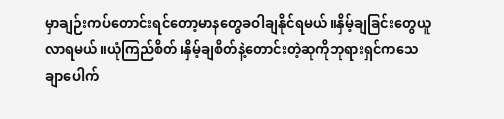မှာချဉ်းကပ်တောင်းရင်တော့မာနတွေခဝါချနိုင်ရမယ်။နှိမ့်ချခြင်းတွေယူလာရမယ်။ယုံကြည်စိတ်၊နှိမ့်ချစိတ်နဲ့တောင်းတဲ့ဆုကိုဘုရားရှင်ကသေချာပေါက်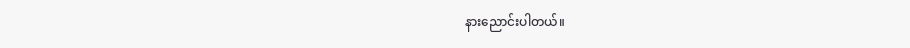နားညောင်းပါတယ်။